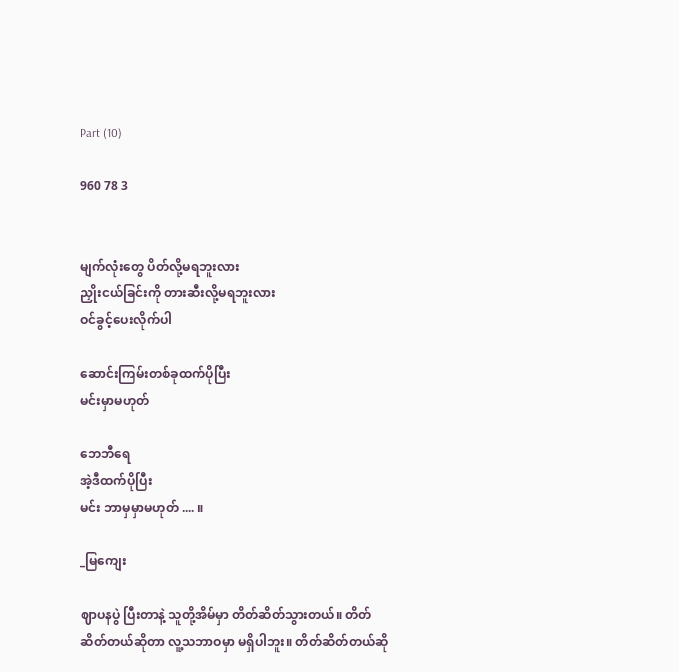Part (10)

960 78 3


မျက်လုံးတွေ ပိတ်လို့မရဘူးလား
ညှိုးငယ်ခြင်းကို တားဆီးလို့မရဘူးလား
ဝင်ခွင့်ပေးလိုက်ပါ

ဆောင်းကြမ်းတစ်ခုထက်ပိုပြီး
မင်းမှာမဟုတ်

ဘေဘီရေ
အဲ့ဒီထက်ပိုပြီး
မင်း ဘာမှမှာမဟုတ် .... ။

_မြကျေး

ဈာပနပွဲ ပြီးတာနဲ့ သူတို့အိမ်မှာ တိတ်ဆိတ်သွားတယ်။ တိတ်ဆိတ်တယ်ဆိုတာ လူ့သဘာဝမှာ မရှိပါဘူး။ တိတ်ဆိတ်တယ်ဆို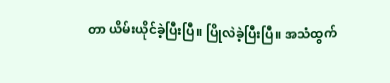တာ ယိမ်းယိုင်ခဲ့ပြီးပြီ။ ပြိုလဲခဲ့ပြီးပြီ။ အသံထွက်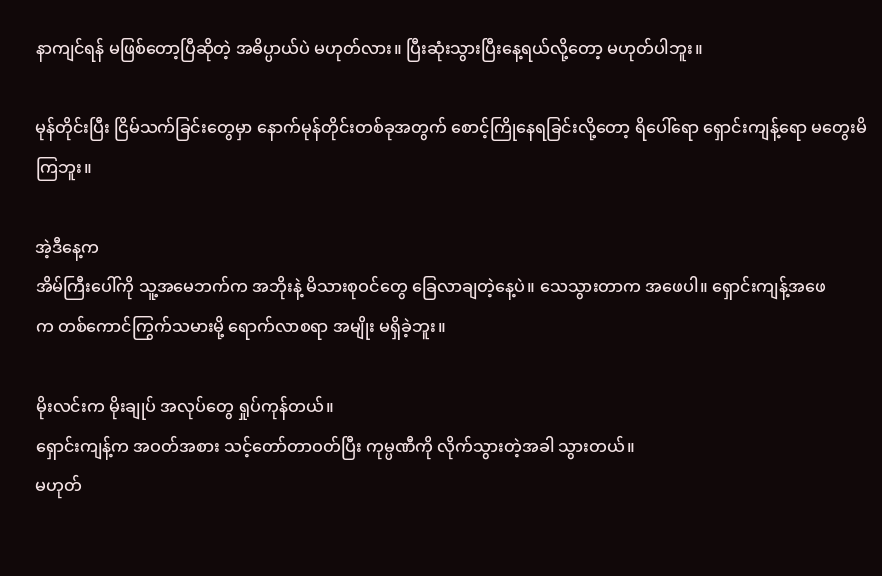နာကျင်ရန် မဖြစ်တော့ပြီဆိုတဲ့ အဓိပ္ပာယ်ပဲ မဟုတ်လား။ ပြီးဆုံးသွားပြီးနေ့ရယ်လို့တော့ မဟုတ်ပါဘူး။

မုန်တိုင်းပြီး ငြိမ်သက်ခြင်းတွေမှာ နောက်မုန်တိုင်းတစ်ခုအတွက် စောင့်ကြိုနေရခြင်းလို့တော့ ရိပေါ်ရော‌ ရှောင်းကျန့်ရော မတွေးမိကြဘူး။

အဲ့ဒီနေ့က
အိမ်ကြီးပေါ်ကို သူ့အမေဘက်က အဘိုးနဲ့ မိသားစုဝင်တွေ ခြေလာချတဲ့နေ့ပဲ။ သေသွားတာက အဖေပါ။ ရှောင်းကျန့်အဖေက ‌တစ်ကောင်ကြွက်သမားမို့ ရောက်လာစရာ အမျိုး မရှိခဲ့ဘူး။

မိုးလင်းက မိုးချုပ် အလုပ်တွေ ရှုပ်ကုန်တယ်။
ရှောင်းကျန့်က အဝတ်အစား သင့်တော်တာဝတ်ပြီး ကုမ္ပဏီကို လိုက်သွားတဲ့အခါ သွားတယ်။
မဟုတ်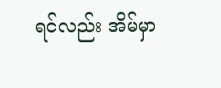ရင်လည်း အိမ်မှာ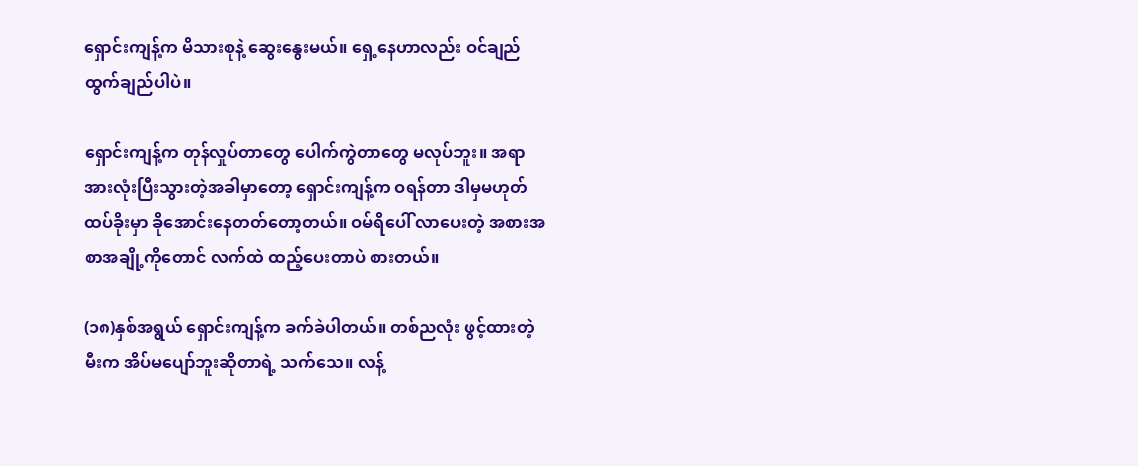ရှောင်းကျန့်က မိသားစုနဲ့ ဆွေးနွေးမယ်။ ရှေ့နေဟာလည်း ဝင်ချည် ထွက်ချည်ပါပဲ။

ရှောင်းကျန့်က တုန်လှုပ်တာတွေ ပေါက်ကွဲတာတွေ မလုပ်ဘူး။ အရာအားလုံးပြီးသွားတဲ့အခါမှာတော့ ရှောင်းကျန့်က ဝရန်တာ ဒါမှမဟုတ် ထပ်ခိုးမှာ ခိုအောင်းနေတတ်တော့တယ်။ ဝမ်ရိပေါ် လာပေးတဲ့ အစားအစာအချို့ကိုတောင် လက်ထဲ ထည့်ပေးတာပဲ စားတယ်။

(၁၈)နှစ်အရွယ် ရှောင်းကျန့်က ခက်ခဲပါတယ်။ တစ်ညလုံး ဖွင့်ထားတဲ့မီးက အိပ်မပျော်ဘူးဆိုတာရဲ့ သက်သေ။ လန့်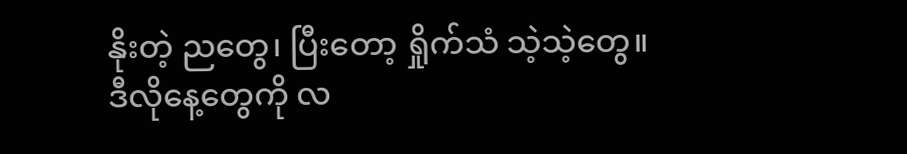နိုးတဲ့ ညတွေ၊ ပြီးတော့ ရှိုက်သံ သဲ့သဲ့တွေ။
ဒီလိုနေ့တွေကို လ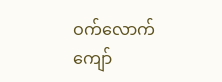ဝက်လောက် ကျော်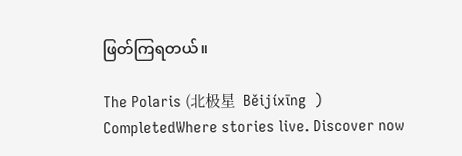ဖြတ်ကြရတယ်။

The Polaris (北极星  Běijíxīng  ) CompletedWhere stories live. Discover now